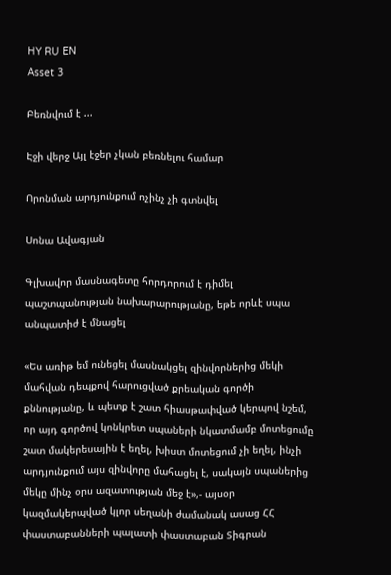HY RU EN
Asset 3

Բեռնվում է ...

Էջի վերջ Այլ էջեր չկան բեռնելու համար

Որոնման արդյունքում ոչինչ չի գտնվել

Սոնա Ավագյան

Գլխավոր մասնագետը հորդորում է դիմել պաշտպանության նախարարությանը, եթե որևէ սպա անպատիժ է մնացել

«Ես առիթ եմ ունեցել մասնակցել զինվորներից մեկի մահվան դեպքով հարուցված քրեական գործի քննությանը, և պետք է շատ հիասթափված կերպով նշեմ, որ այդ գործով կոնկրետ սպաների նկատմամբ մոտեցումը շատ մակերեսային է եղել, խիստ մոտեցում չի եղել, ինչի արդյունքում այս զինվորը մահացել է, սակայն սպաներից մեկը մինչ օրս ազատության մեջ է»,- այսօր կազմակերպված կլոր սեղանի ժամանակ ասաց ՀՀ փաստաբանների պալատի փաստաբան Տիգրան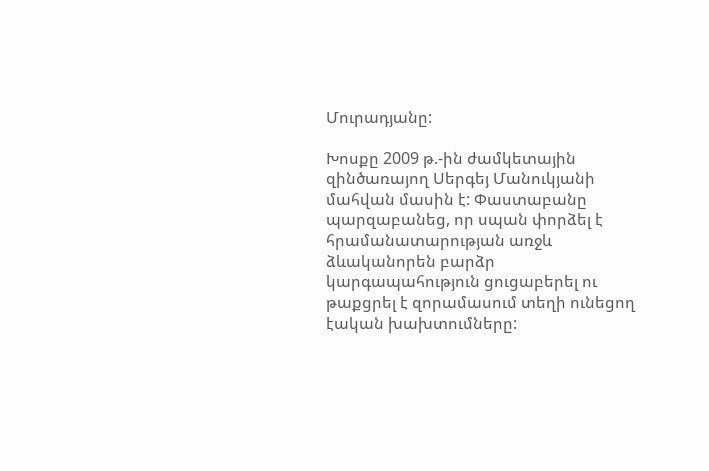Մուրադյանը:

Խոսքը 2009 թ.-ին ժամկետային զինծառայող Սերգեյ Մանուկյանի մահվան մասին է: Փաստաբանը պարզաբանեց, որ սպան փորձել է հրամանատարության առջև ձևականորեն բարձր կարգապահություն ցուցաբերել ու թաքցրել է զորամասում տեղի ունեցող էական խախտումները: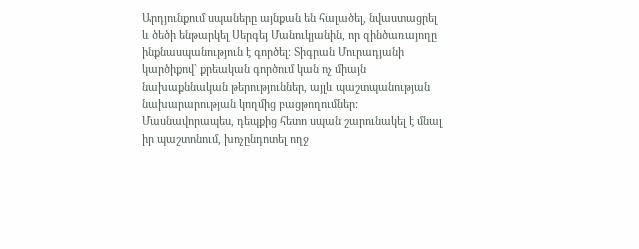Արդյունքում սպաները այնքան են հալածել, նվաստացրել և ծեծի ենթարկել Սերգեյ Մանուկյանին, որ զինծառայողը ինքնասպանություն է գործել: Տիգրան Մուրադյանի կարծիքով` քրեական գործում կան ոչ միայն նախաքննական թերություններ, այլև պաշտպանության նախարարության կողմից բացթողումներ: Մասնավորապես, դեպքից հետո սպան շարունակել է մնալ իր պաշտոնում, խոչընդոտել ողջ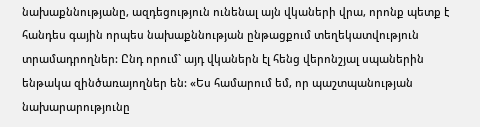նախաքննությանը, ազդեցություն ունենալ այն վկաների վրա, որոնք պետք է հանդես գային որպես նախաքննության ընթացքում տեղեկատվություն տրամադրողներ: Ընդ որում` այդ վկաներն էլ հենց վերոնշյալ սպաներին ենթակա զինծառայողներ են: «Ես համարում եմ, որ պաշտպանության նախարարությունը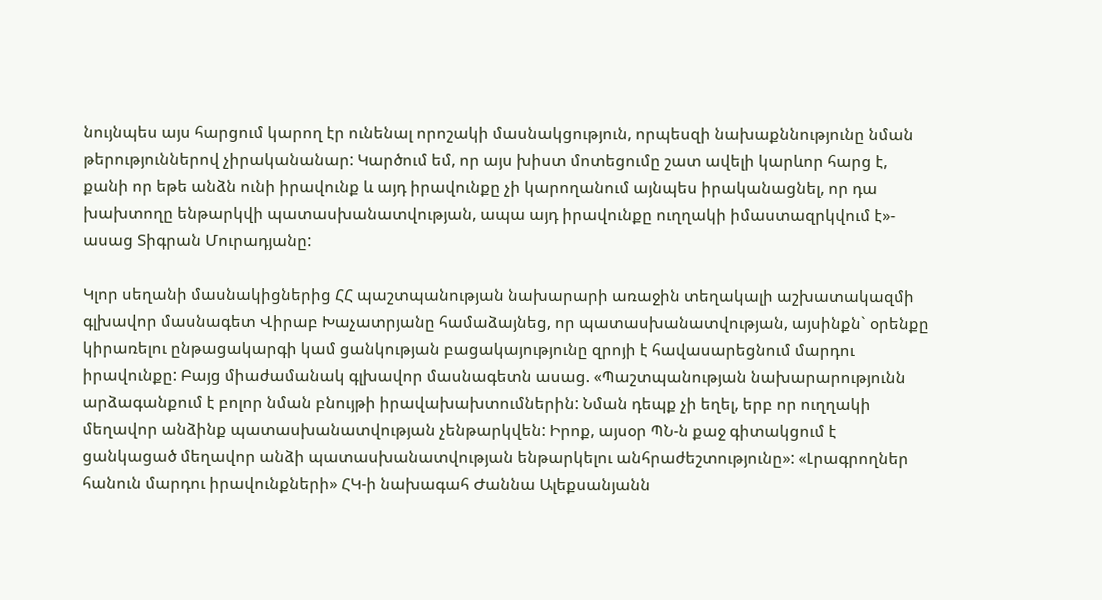նույնպես այս հարցում կարող էր ունենալ որոշակի մասնակցություն, որպեսզի նախաքննությունը նման թերություններով չիրականանար: Կարծում եմ, որ այս խիստ մոտեցումը շատ ավելի կարևոր հարց է, քանի որ եթե անձն ունի իրավունք և այդ իրավունքը չի կարողանում այնպես իրականացնել, որ դա խախտողը ենթարկվի պատասխանատվության, ապա այդ իրավունքը ուղղակի իմաստազրկվում է»- ասաց Տիգրան Մուրադյանը:

Կլոր սեղանի մասնակիցներից ՀՀ պաշտպանության նախարարի առաջին տեղակալի աշխատակազմի գլխավոր մասնագետ Վիրաբ Խաչատրյանը համաձայնեց, որ պատասխանատվության, այսինքն` օրենքը կիրառելու ընթացակարգի կամ ցանկության բացակայությունը զրոյի է հավասարեցնում մարդու իրավունքը: Բայց միաժամանակ գլխավոր մասնագետն ասաց. «Պաշտպանության նախարարությունն արձագանքում է բոլոր նման բնույթի իրավախախտումներին: Նման դեպք չի եղել, երբ որ ուղղակի մեղավոր անձինք պատասխանատվության չենթարկվեն: Իրոք, այսօր ՊՆ-ն քաջ գիտակցում է ցանկացած մեղավոր անձի պատասխանատվության ենթարկելու անհրաժեշտությունը»: «Լրագրողներ հանուն մարդու իրավունքների» ՀԿ-ի նախագահ Ժաննա Ալեքսանյանն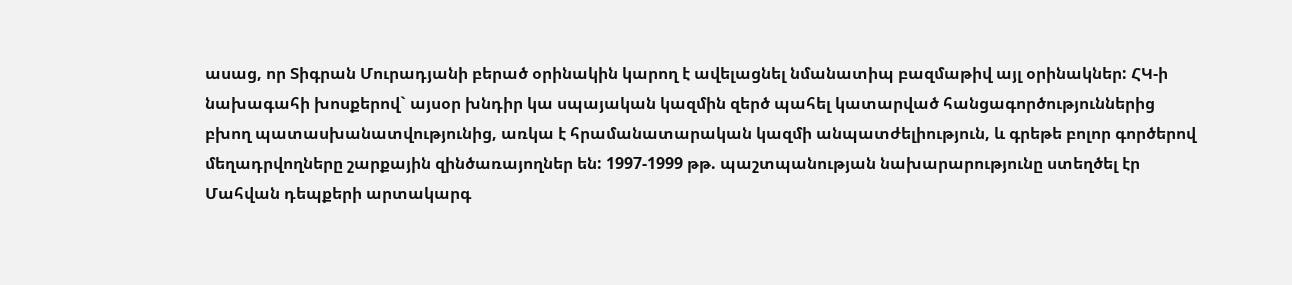ասաց, որ Տիգրան Մուրադյանի բերած օրինակին կարող է ավելացնել նմանատիպ բազմաթիվ այլ օրինակներ: ՀԿ-ի նախագահի խոսքերով` այսօր խնդիր կա սպայական կազմին զերծ պահել կատարված հանցագործություններից բխող պատասխանատվությունից, առկա է հրամանատարական կազմի անպատժելիություն, և գրեթե բոլոր գործերով մեղադրվողները շարքային զինծառայողներ են: 1997-1999 թթ. պաշտպանության նախարարությունը ստեղծել էր Մահվան դեպքերի արտակարգ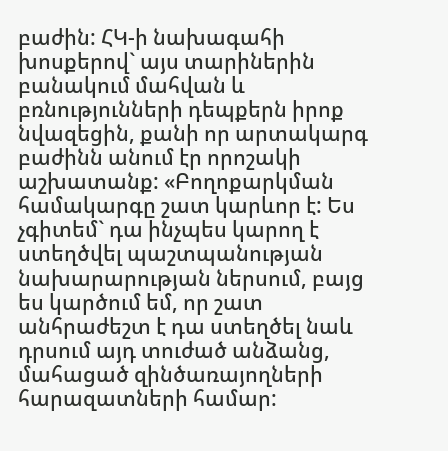բաժին: ՀԿ-ի նախագահի խոսքերով` այս տարիներին բանակում մահվան և բռնությունների դեպքերն իրոք նվազեցին, քանի որ արտակարգ բաժինն անում էր որոշակի աշխատանք: «Բողոքարկման համակարգը շատ կարևոր է: Ես չգիտեմ` դա ինչպես կարող է ստեղծվել պաշտպանության նախարարության ներսում, բայց ես կարծում եմ, որ շատ անհրաժեշտ է դա ստեղծել նաև դրսում այդ տուժած անձանց, մահացած զինծառայողների հարազատների համար: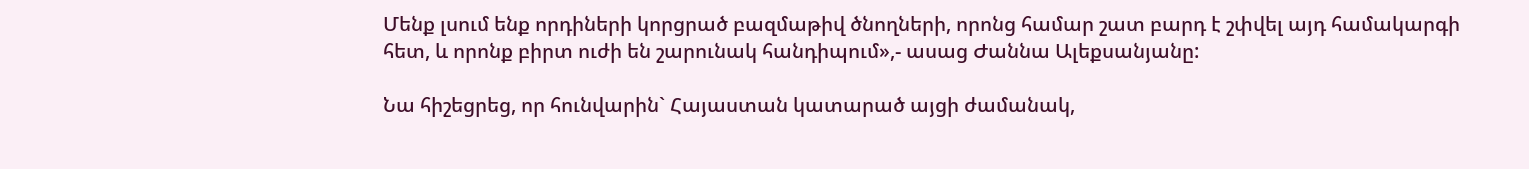Մենք լսում ենք որդիների կորցրած բազմաթիվ ծնողների, որոնց համար շատ բարդ է շփվել այդ համակարգի հետ, և որոնք բիրտ ուժի են շարունակ հանդիպում»,- ասաց Ժաննա Ալեքսանյանը:

Նա հիշեցրեց, որ հունվարին` Հայաստան կատարած այցի ժամանակ,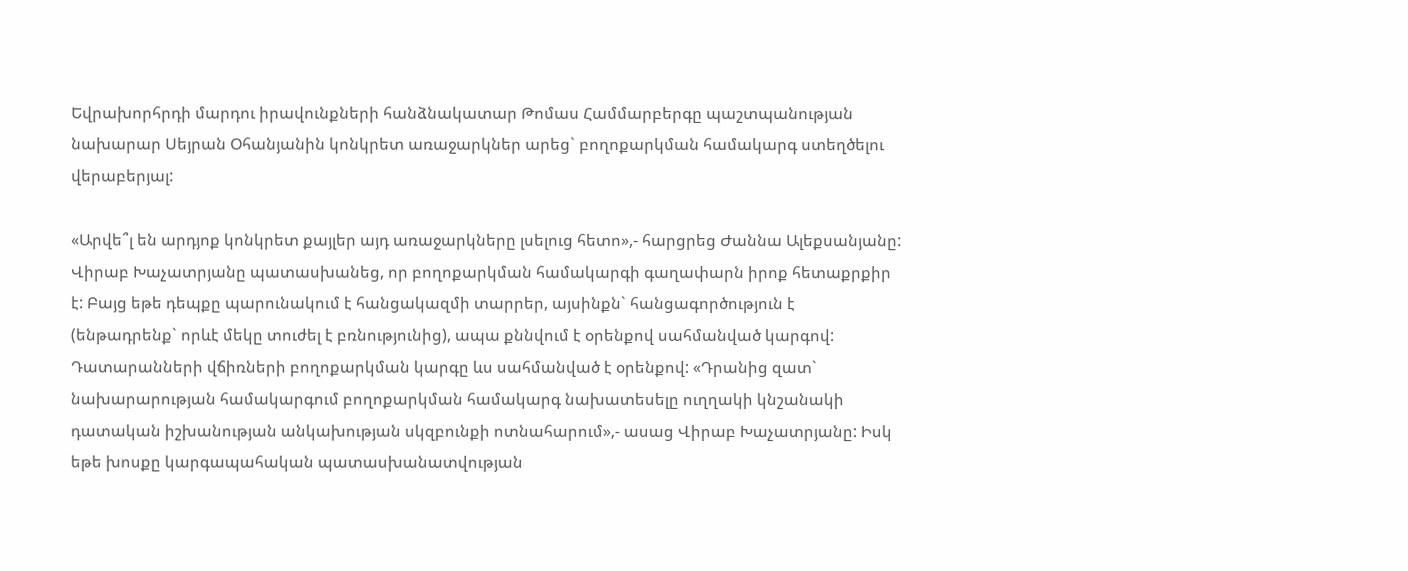Եվրախորհրդի մարդու իրավունքների հանձնակատար Թոմաս Համմարբերգը պաշտպանության նախարար Սեյրան Օհանյանին կոնկրետ առաջարկներ արեց` բողոքարկման համակարգ ստեղծելու վերաբերյալ:

«Արվե՞լ են արդյոք կոնկրետ քայլեր այդ առաջարկները լսելուց հետո»,- հարցրեց Ժաննա Ալեքսանյանը: Վիրաբ Խաչատրյանը պատասխանեց, որ բողոքարկման համակարգի գաղափարն իրոք հետաքրքիր է: Բայց եթե դեպքը պարունակում է հանցակազմի տարրեր, այսինքն` հանցագործություն է (ենթադրենք` որևէ մեկը տուժել է բռնությունից), ապա քննվում է օրենքով սահմանված կարգով: Դատարանների վճիռների բողոքարկման կարգը ևս սահմանված է օրենքով: «Դրանից զատ` նախարարության համակարգում բողոքարկման համակարգ նախատեսելը ուղղակի կնշանակի դատական իշխանության անկախության սկզբունքի ոտնահարում»,- ասաց Վիրաբ Խաչատրյանը: Իսկ եթե խոսքը կարգապահական պատասխանատվության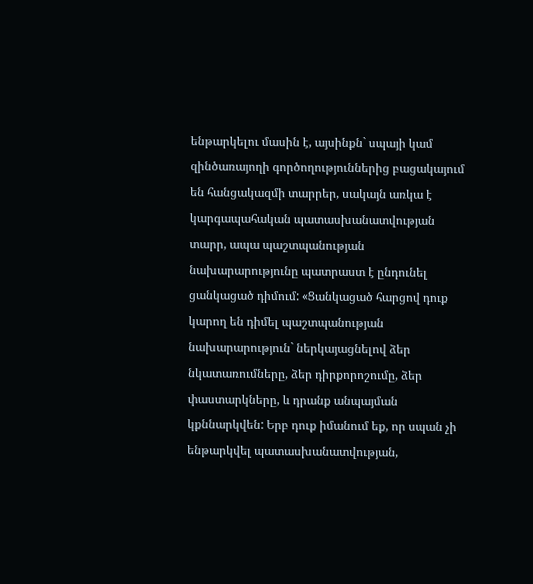ենթարկելու մասին է, այսինքն` սպայի կամ զինծառայողի գործողություններից բացակայում են հանցակազմի տարրեր, սակայն առկա է կարգապահական պատասխանատվության տարր, ապա պաշտպանության նախարարությունը պատրաստ է ընդունել ցանկացած դիմում: «Ցանկացած հարցով դուք կարող են դիմել պաշտպանության նախարարություն` ներկայացնելով ձեր նկատառումները, ձեր դիրքորոշումը, ձեր փաստարկները, և դրանք անպայման կքննարկվեն: Երբ դուք իմանում եք, որ սպան չի ենթարկվել պատասխանատվության,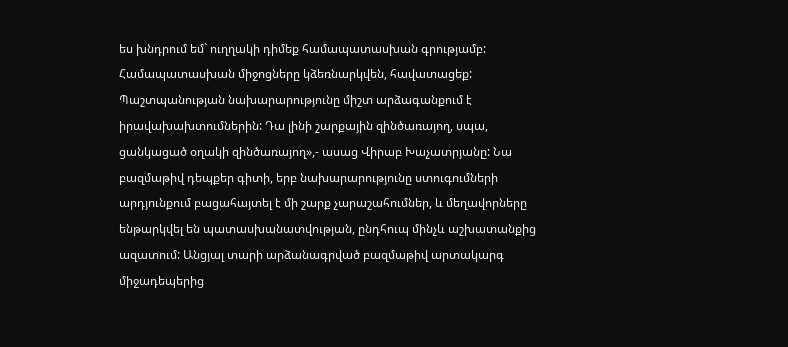ես խնդրում եմ` ուղղակի դիմեք համապատասխան գրությամբ: Համապատասխան միջոցները կձեռնարկվեն, հավատացեք: Պաշտպանության նախարարությունը միշտ արձագանքում է իրավախախտումներին: Դա լինի շարքային զինծառայող, սպա, ցանկացած օղակի զինծառայող»,- ասաց Վիրաբ Խաչատրյանը: Նա բազմաթիվ դեպքեր գիտի, երբ նախարարությունը ստուգումների արդյունքում բացահայտել է մի շարք չարաշահումներ, և մեղավորները ենթարկվել են պատասխանատվության, ընդհուպ մինչև աշխատանքից ազատում: Անցյալ տարի արձանագրված բազմաթիվ արտակարգ միջադեպերից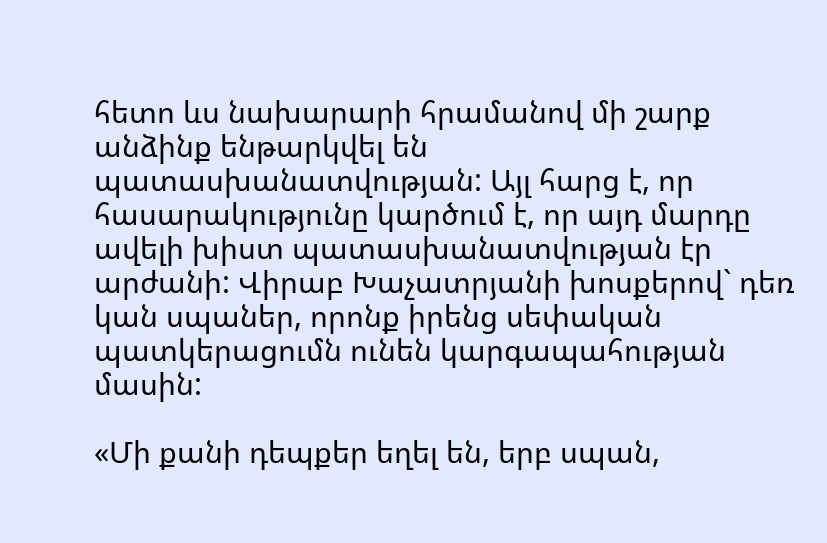հետո ևս նախարարի հրամանով մի շարք անձինք ենթարկվել են պատասխանատվության: Այլ հարց է, որ հասարակությունը կարծում է, որ այդ մարդը ավելի խիստ պատասխանատվության էր արժանի: Վիրաբ Խաչատրյանի խոսքերով` դեռ կան սպաներ, որոնք իրենց սեփական պատկերացումն ունեն կարգապահության մասին:

«Մի քանի դեպքեր եղել են, երբ սպան,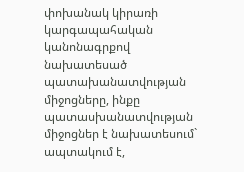փոխանակ կիրառի կարգապահական կանոնագրքով նախատեսած պատախանատվության միջոցները, ինքը պատասխանատվության միջոցներ է նախատեսում` ապտակում է,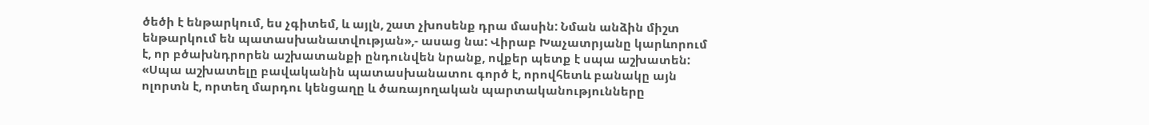ծեծի է ենթարկում, ես չգիտեմ, և այլն, շատ չխոսենք դրա մասին: Նման անձին միշտ ենթարկում են պատասխանատվության»,- ասաց նա: Վիրաբ Խաչատրյանը կարևորում է, որ բծախնդրորեն աշխատանքի ընդունվեն նրանք, ովքեր պետք է սպա աշխատեն: «Սպա աշխատելը բավականին պատասխանատու գործ է, որովհետև բանակը այն ոլորտն է, որտեղ մարդու կենցաղը և ծառայողական պարտականությունները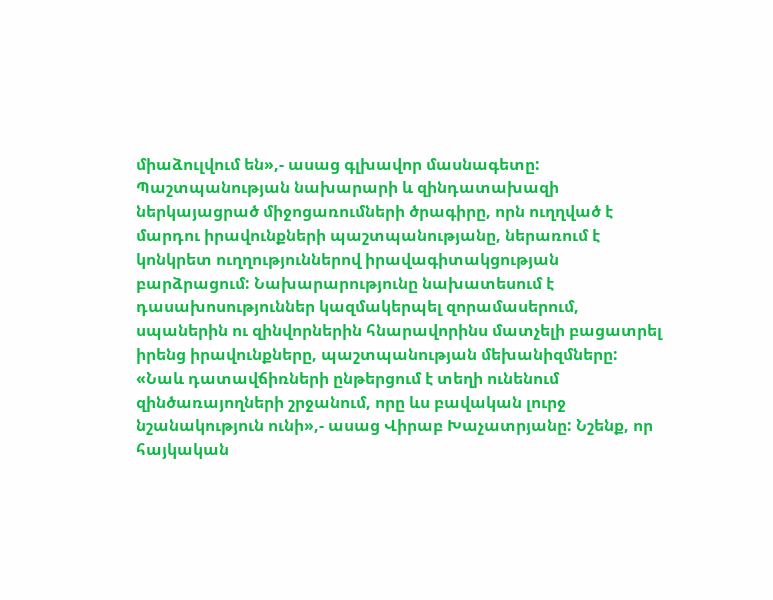միաձուլվում են»,- ասաց գլխավոր մասնագետը: Պաշտպանության նախարարի և զինդատախազի ներկայացրած միջոցառումների ծրագիրը, որն ուղղված է մարդու իրավունքների պաշտպանությանը, ներառում է կոնկրետ ուղղություններով իրավագիտակցության բարձրացում: Նախարարությունը նախատեսում է դասախոսություններ կազմակերպել զորամասերում, սպաներին ու զինվորներին հնարավորինս մատչելի բացատրել իրենց իրավունքները, պաշտպանության մեխանիզմները: «Նաև դատավճիռների ընթերցում է տեղի ունենում զինծառայողների շրջանում, որը ևս բավական լուրջ նշանակություն ունի»,- ասաց Վիրաբ Խաչատրյանը: Նշենք, որ հայկական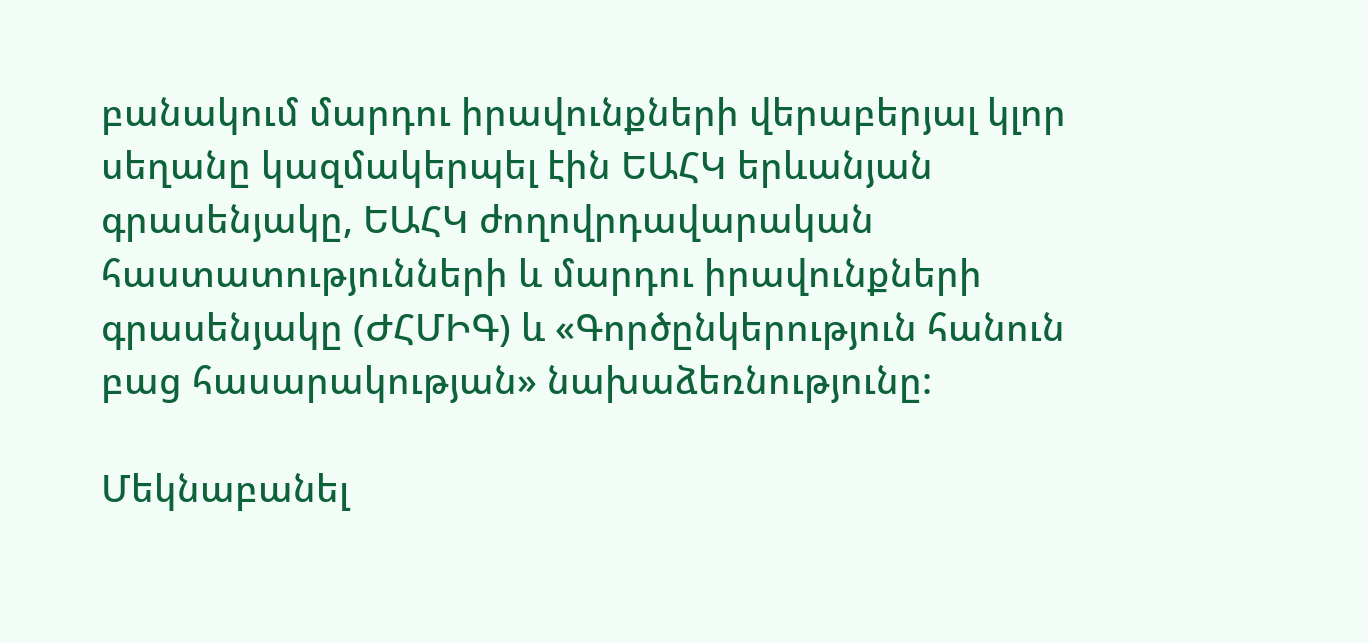բանակում մարդու իրավունքների վերաբերյալ կլոր սեղանը կազմակերպել էին ԵԱՀԿ երևանյան գրասենյակը, ԵԱՀԿ ժողովրդավարական հաստատությունների և մարդու իրավունքների գրասենյակը (ԺՀՄԻԳ) և «Գործընկերություն հանուն բաց հասարակության» նախաձեռնությունը:

Մեկնաբանել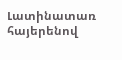Լատինատառ հայերենով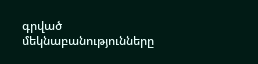գրված մեկնաբանությունները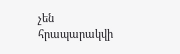չեն հրապարակվի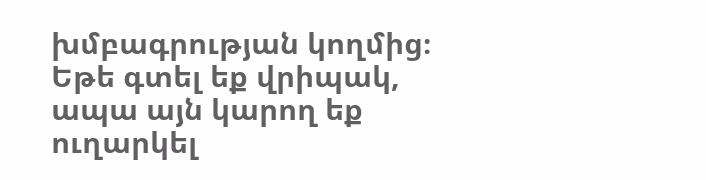խմբագրության կողմից։
Եթե գտել եք վրիպակ, ապա այն կարող եք ուղարկել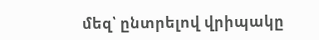մեզ՝ ընտրելով վրիպակը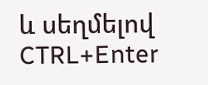և սեղմելով CTRL+Enter